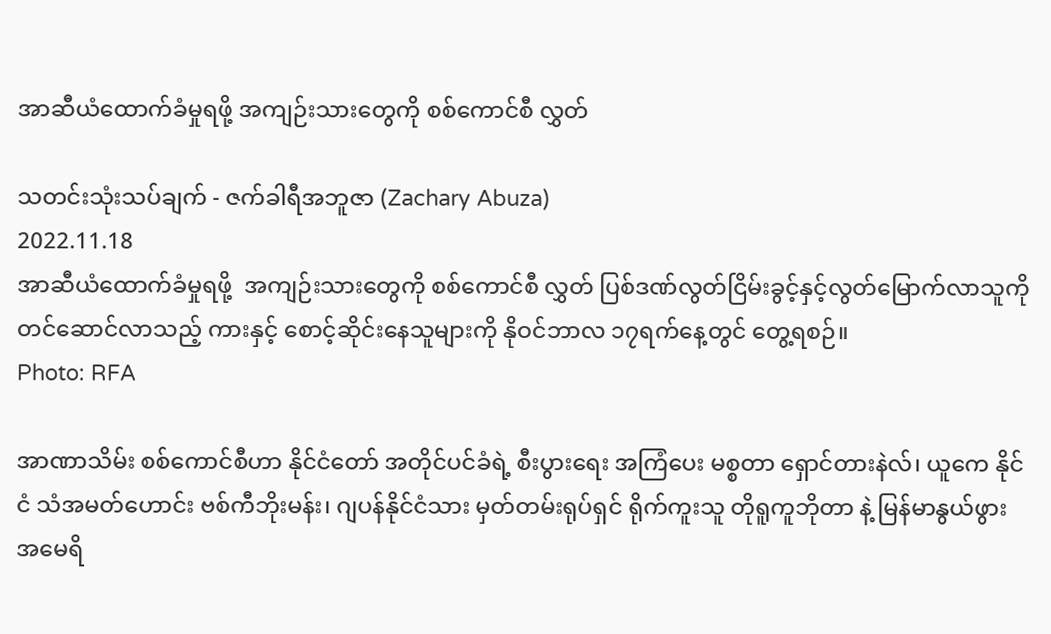အာဆီယံထောက်ခံမှုရဖို့ အကျဉ်းသားတွေကို စစ်ကောင်စီ လွှတ်

သတင်းသုံးသပ်ချက် - ဇက်ခါရီအဘူဇာ (Zachary Abuza)
2022.11.18
အာဆီယံထောက်ခံမှုရဖို့  အကျဉ်းသားတွေကို စစ်ကောင်စီ လွှတ် ပြစ်ဒဏ်လွတ်ငြိမ်းခွင့်နှင့်လွတ်မြောက်လာသူကို တင်ဆောင်လာသည့် ကားနှင့် စောင့်ဆိုင်းနေသူများကို နိုဝင်ဘာလ ၁၇ရက်နေ့တွင် တွေ့ရစဉ်။
Photo: RFA

အာဏာသိမ်း စစ်ကောင်စီဟာ နိုင်ငံတော် အတိုင်ပင်ခံရဲ့ စီးပွားရေး အကြံပေး မစ္စတာ ရှောင်တားနဲလ်၊ ယူကေ နိုင်ငံ သံအမတ်ဟောင်း ဗစ်ကီဘိုးမန်း၊ ဂျပန်နိုင်ငံသား မှတ်တမ်းရုပ်ရှင် ရိုက်ကူးသူ တိုရူကူဘိုတာ နဲ့ မြန်မာနွယ်ဖွား အမေရိ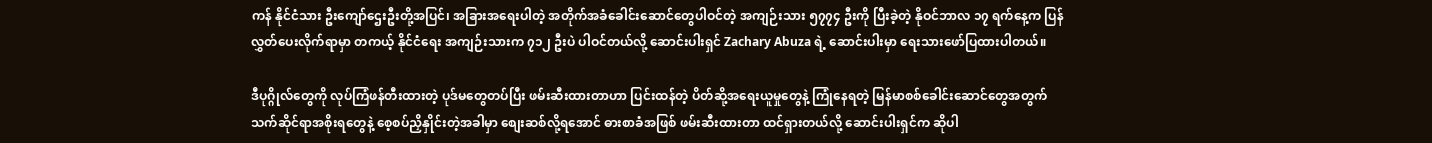ကန် နိုင်ငံသား ဦးကျော်ဌေးဦးတို့အပြင်၊ အခြားအရေးပါတဲ့ အတိုက်အခံခေါင်းဆောင်တွေပါဝင်တဲ့ အကျဉ်းသား ၅၇၇၄ ဦးကို ပြီးခဲ့တဲ့ နိုဝင်ဘာလ ၁၇ ရက်နေ့က ပြန်လွှတ်ပေးလိုက်ရာမှာ တကယ့် နိုင်ငံရေး အကျဉ်းသားက ၇၁၂ ဦးပဲ ပါဝင်တယ်လို့ ဆောင်းပါးရှင် Zachary Abuza ရဲ့ ဆောင်းပါးမှာ ရေးသားဖော်ပြထားပါတယ်။

ဒီပုဂ္ဂိုလ်တွေကို လုပ်ကြံဖန်တီးထားတဲ့ ပုဒ်မတွေတပ်ပြီး ဖမ်းဆီးထားတာဟာ ပြင်းထန်တဲ့ ပိတ်ဆို့အရေးယူမှုတွေနဲ့ ကြုံနေရတဲ့ မြန်မာစစ်ခေါင်းဆောင်တွေအတွက် သက်ဆိုင်ရာအစိုးရတွေနဲ့ စေ့စပ်ညှိနှိုင်းတဲ့အခါမှာ စျေးဆစ်လို့ရအောင် ဓားစာခံအဖြစ် ဖမ်းဆီးထားတာ ထင်ရှားတယ်လို့ ဆောင်းပါးရှင်က ဆိုပါ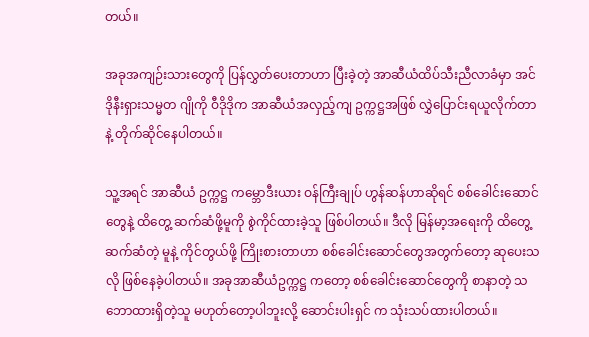တယ်။

အခုအကျဉ်းသားတွေကို ပြန်လွှတ်ပေးတာဟာ ပြီးခဲ့တဲ့ အာဆီယံထိပ်သီးညီလာခံမှာ အင်ဒိုနီးရှားသမ္မတ ဂျိုကို ဝီဒိုဒိုက အာဆီယံအလှည့်ကျ ဥက္ကဋ္ဌအဖြစ် လွှဲပြောင်းရယူလိုက်တာနဲ့ တိုက်ဆိုင်နေပါတယ်။

သူ့အရင် အာဆီယံ ဥက္ကဋ္ဌ ကမ္ဘောဒီးယား ဝန်ကြီးချုပ် ဟွန်ဆန်ဟာဆိုရင် စစ်ခေါင်းဆောင်တွေနဲ့ ထိတွေ့ ဆက်ဆံဖို့မူကို စွဲကိုင်ထားခဲ့သူ ဖြစ်ပါတယ်။ ဒီလို မြန်မာ့အရေးကို ထိတွေ့ဆက်ဆံတဲ့ မူနဲ့ ကိုင်တွယ်ဖို့ ကြိုးစားတာဟာ စစ်ခေါင်းဆောင်တွေအတွက်တော့ ဆုပေးသလို ဖြစ်နေခဲ့ပါတယ်။ အခုအာဆီယံဥက္ကဋ္ဌ ကတော့ စစ်ခေါင်းဆောင်တွေကို စာနာတဲ့ သဘောထားရှိတဲ့သူ မဟုတ်တော့ပါဘူးလို့ ဆောင်းပါးရှင် က သုံးသပ်ထားပါတယ်။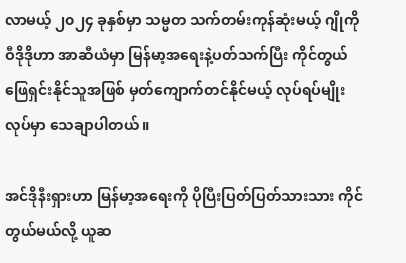လာမယ့် ၂၀၂၄ ခုနှစ်မှာ သမ္မတ သက်တမ်းကုန်ဆုံးမယ့် ဂျိုကို ဝီဒိုဒိုဟာ အာဆီယံမှာ မြန်မာ့အရေးနဲ့ပတ်သက်ပြီး ကိုင်တွယ်ဖြေရှင်းနိုင်သူအဖြစ် မှတ်ကျောက်တင်နိုင်မယ့် လုပ်ရပ်မျိုးလုပ်မှာ သေချာပါတယ်။

အင်ဒိုနီးရှားဟာ မြန်မာ့အရေးကို ပိုပြီးပြတ်ပြတ်သားသား ကိုင်တွယ်မယ်လို့ ယူဆ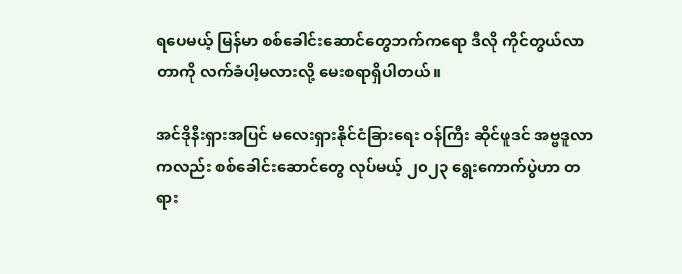ရပေမယ့် မြန်မာ စစ်ခေါင်းဆောင်တွေဘက်ကရော ဒီလို ကိုင်တွယ်လာတာကို လက်ခံပါ့မလားလို့ မေးစရာရှိပါတယ်။

အင်ဒိုနီးရှားအပြင် မလေးရှားနိုင်ငံခြားရေး ဝန်ကြီး ဆိုင်ဖူဒင် အဗ္ဗဒူလာကလည်း စစ်ခေါင်းဆောင်တွေ လုပ်မယ့် ၂၀၂၃ ရွေးကောက်ပွဲဟာ တရား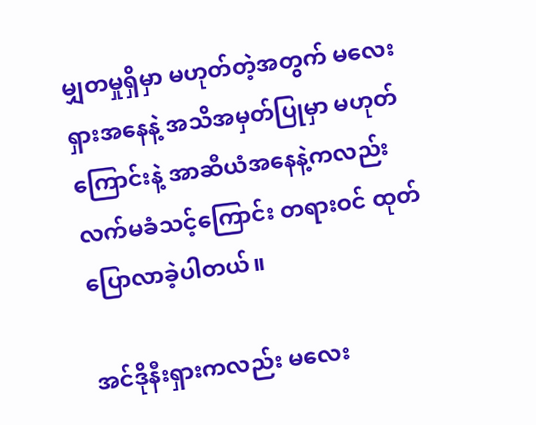မျှတမှုရှိမှာ မဟုတ်တဲ့အတွက် မလေးရှားအနေနဲ့ အသိအမှတ်ပြုမှာ မဟုတ်ကြောင်းနဲ့ အာဆီယံအနေနဲ့ကလည်း လက်မခံသင့်ကြောင်း တရားဝင် ထုတ်ပြောလာခဲ့ပါတယ်။

အင်ဒိုနီးရှားကလည်း မလေး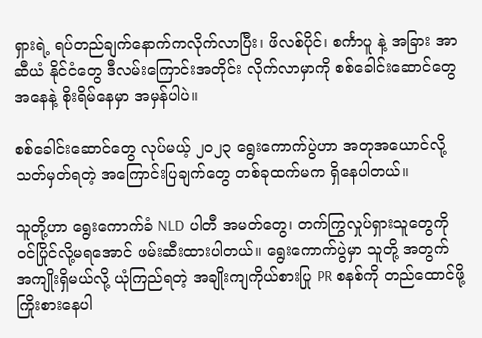ရှားရဲ့ ရပ်တည်ချက်နောက်ကလိုက်လာပြီး၊ ဖိလစ်ပိုင်၊ စင်္ကာပူ နဲ့ အခြား အာဆီယံ နိုင်ငံတွေ ဒီလမ်းကြောင်းအတိုင်း လိုက်လာမှာကို စစ်ခေါင်းဆောင်တွေအနေနဲ့ စိုးရိမ်နေမှာ အမှန်ပါပဲ။

စစ်ခေါင်းဆောင်တွေ လုပ်မယ့် ၂၀၂၃ ရွေးကောက်ပွဲဟာ အတုအယောင်လို့ သတ်မှတ်ရတဲ့ အကြောင်းပြချက်တွေ တစ်ခုထက်မက ရှိနေပါတယ်။

သူတို့ဟာ ရွေးကောက်ခံ NLD ပါတီ အမတ်တွေ၊ တက်ကြွလှုပ်ရှားသူတွေကို ဝင်ပြိုင်လို့မရအောင် ဖမ်းဆီးထားပါတယ်။ ရွေးကောက်ပွဲမှာ သူတို့ အတွက် အကျိုးရှိမယ်လို့ ယုံကြည်ရတဲ့ အချိုးကျကိုယ်စားပြု PR စနစ်ကို တည်ထောင်ဖို့ ကြိုးစားနေပါ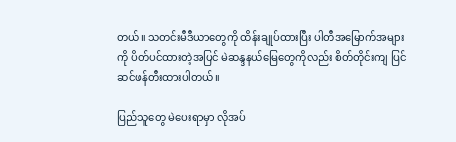တယ်။ သတင်းမီဒီယာတွေကို ထိန်းချုပ်ထားပြီး ပါတီအမြောက်အများကို ပိတ်ပင်ထားတဲ့အပြင် မဲဆန္ဒနယ်မြေတွေကိုလည်း စိတ်တိုင်းကျ ပြင်ဆင်ဖန်တီးထားပါတယ်။

ပြည်သူတွေ မဲပေးရာမှာ လိုအပ်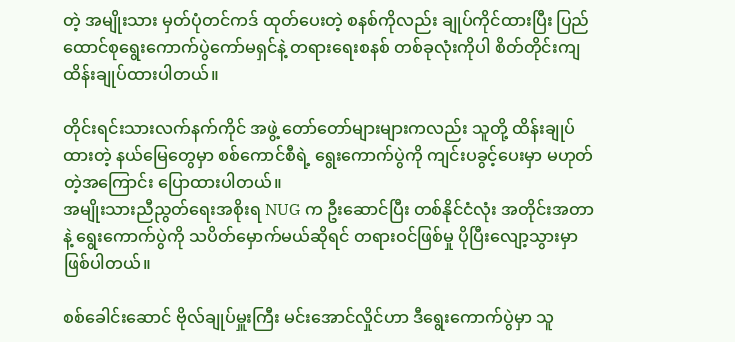တဲ့ အမျိုးသား မှတ်ပုံတင်ကဒ် ထုတ်ပေးတဲ့ စနစ်ကိုလည်း ချုပ်ကိုင်ထားပြီး ပြည်ထောင်စုရွေးကောက်ပွဲကော်မရှင်နဲ့ တရားရေးစနစ် တစ်ခုလုံးကိုပါ စိတ်တိုင်းကျ ထိန်းချုပ်ထားပါတယ်။

တိုင်းရင်းသားလက်နက်ကိုင် အဖွဲ့ တော်တော်များများကလည်း သူတို့ ထိန်းချုပ်ထားတဲ့ နယ်မြေတွေမှာ စစ်ကောင်စီရဲ့ ရွေးကောက်ပွဲကို ကျင်းပခွင့်ပေးမှာ မဟုတ်တဲ့အကြောင်း ပြောထားပါတယ်။
အမျိုးသားညီညွတ်ရေးအစိုးရ NUG က ဦးဆောင်ပြီး တစ်နိုင်ငံလုံး အတိုင်းအတာနဲ့ ရွေးကောက်ပွဲကို သပိတ်မှောက်မယ်ဆိုရင် တရားဝင်ဖြစ်မှု ပိုပြီးလျော့သွားမှာ ဖြစ်ပါတယ်။

စစ်ခေါင်းဆောင် ဗိုလ်ချုပ်မှူးကြီး မင်းအောင်လှိုင်ဟာ ဒီရွေးကောက်ပွဲမှာ သူ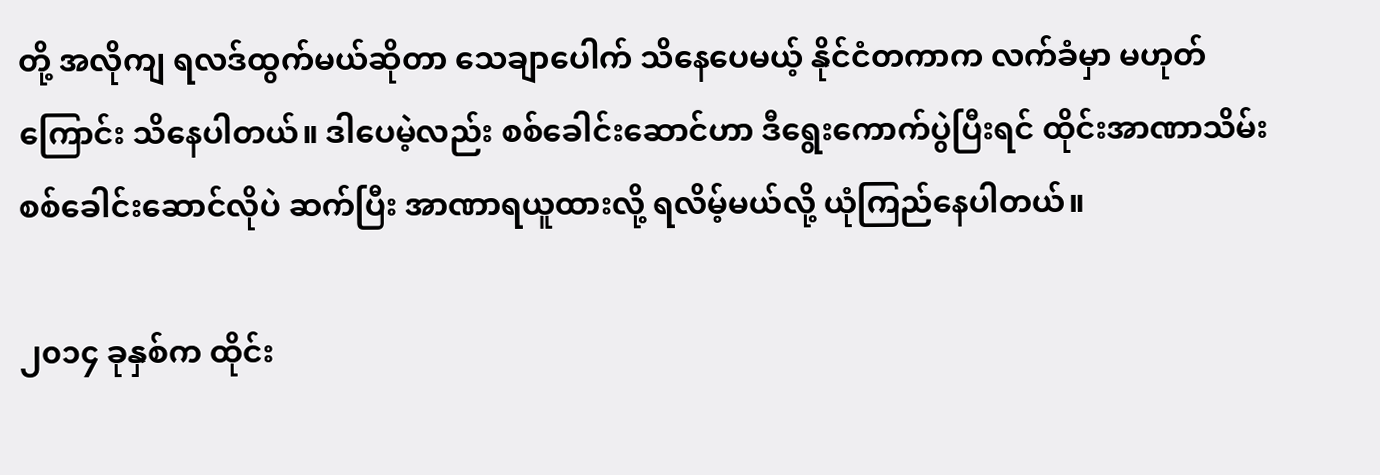တို့ အလိုကျ ရလဒ်ထွက်မယ်ဆိုတာ သေချာပေါက် သိနေပေမယ့် နိုင်ငံတကာက လက်ခံမှာ မဟုတ်ကြောင်း သိနေပါတယ်။ ဒါပေမဲ့လည်း စစ်ခေါင်းဆောင်ဟာ ဒီရွေးကောက်ပွဲပြီးရင် ထိုင်းအာဏာသိမ်း စစ်ခေါင်းဆောင်လိုပဲ ဆက်ပြီး အာဏာရယူထားလို့ ရလိမ့်မယ်လို့ ယုံကြည်နေပါတယ်။

၂၀၁၄ ခုနှစ်က ထိုင်း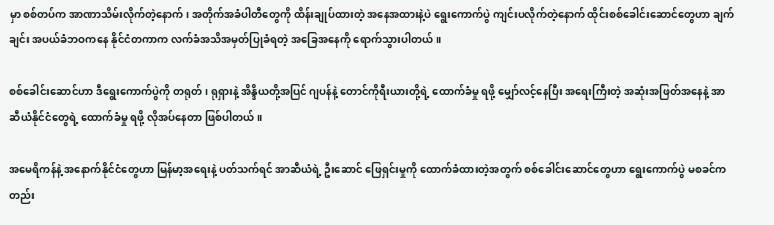မှာ စစ်တပ်က အာဏာသိမ်းလိုက်တဲ့နောက်၊ အတိုက်အခံပါတီတွေကို ထိန်းချုပ်ထားတဲ့ အနေအထားနဲ့ပဲ ရွေးကောက်ပွဲ ကျင်းပလိုက်တဲ့နောက် ထိုင်းစစ်ခေါင်းဆောင်တွေဟာ ချက်ချင်း အပယ်ခံဘဝကနေ နိုင်ငံတကာက လက်ခံအသိအမှတ်ပြုခံရတဲ့ အခြေအနေကို ရောက်သွားပါတယ်။

စစ်ခေါင်းဆောင်ဟာ ဒီရွေးကောက်ပွဲကို တရုတ်၊ ရုရှားနဲ့ အိန္ဒိယတို့အပြင် ဂျပန်နဲ့ တောင်ကိုရီးယားတို့ရဲ့ ထောက်ခံမှု ရဖို့ မျှော်လင့်နေပြီး အရေးကြီးတဲ့ အဆုံးအဖြတ်အနေနဲ့ အာဆီယံနိုင်ငံတွေရဲ့ ထောက်ခံမှု ရဖို့ လိုအပ်နေတာ ဖြစ်ပါတယ်။

အမေရိကန်နဲ့ အနောက်နိုင်ငံတွေဟာ မြန်မာ့အရေးနဲ့ ပတ်သက်ရင် အာဆီယံရဲ့ ဦးဆောင် ဖြေရှင်းမှုကို ထောက်ခံထားတဲ့အတွက် စစ်ခေါင်းဆောင်တွေဟာ ရွေးကောက်ပွဲ မစခင်ကတည်း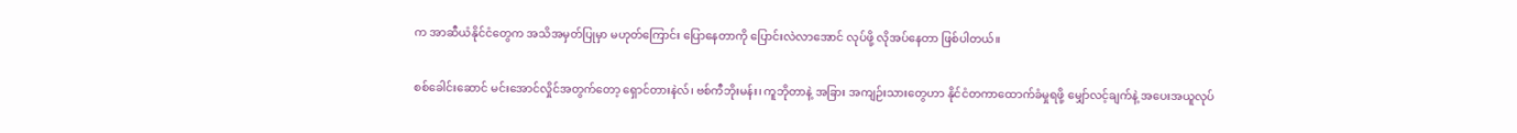က အာဆီယံနိုင်ငံတွေက အသိအမှတ်ပြုမှာ မဟုတ်ကြောင်း ပြောနေတာကို ပြောင်းလဲလာအောင် လုပ်ဖို့ လိုအပ်နေတာ ဖြစ်ပါတယ်။

စစ်ခေါင်းဆောင် မင်းအောင်လှိုင်အတွက်တော့ ရှောင်တားနဲလ်၊ ဗစ်ကီဘိုးမန်း၊ ကူဘိုတာနဲ့ အခြား အကျဉ်းသားတွေဟာ နိုင်ငံတကာထောက်ခံမှုရဖို့ မျှော်လင့်ချက်နဲ့ အပေးအယူလုပ်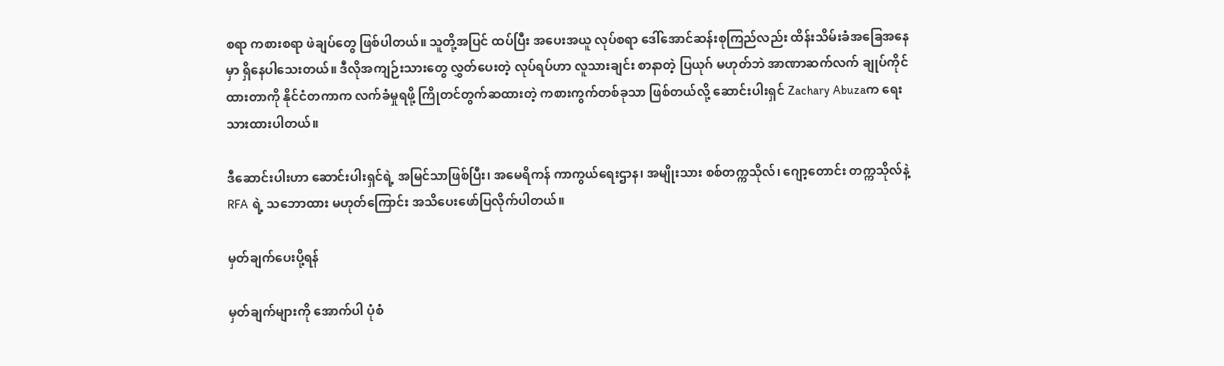စရာ ကစားစရာ ဖဲချပ်တွေ ဖြစ်ပါတယ်။ သူတို့အပြင် ထပ်ပြီး အပေးအယူ လုပ်စရာ ဒေါ်အောင်ဆန်းစုကြည်လည်း ထိန်းသိမ်းခံအခြေအနေမှာ ရှိနေပါသေးတယ်။ ဒီလိုအကျဉ်းသားတွေ လွှတ်ပေးတဲ့ လုပ်ရပ်ဟာ လူသားချင်း စာနာတဲ့ ပြယုဂ် မဟုတ်ဘဲ အာဏာဆက်လက် ချုပ်ကိုင်ထားတာကို နိုင်ငံတကာက လက်ခံမှုရဖို့ ကြိုတင်တွက်ဆထားတဲ့ ကစားကွက်တစ်ခုသာ ဖြစ်တယ်လို့ ဆောင်းပါးရှင် Zachary Abuzaက ရေးသားထားပါတယ်။

ဒီဆောင်းပါးဟာ ဆောင်းပါးရှင်ရဲ့ အမြင်သာဖြစ်ပြီး၊ အမေရိကန် ကာကွယ်ရေးဌာန၊ အမျိုးသား စစ်တက္ကသိုလ်၊ ဂျော့တောင်း တက္ကသိုလ်နဲ့ RFA ရဲ့ သဘောထား မဟုတ်ကြောင်း အသိပေးဖော်ပြလိုက်ပါတယ်။

မှတ်ချက်ပေးပို့ရန်

မှတ်ချက်များကို အောက်ပါ ပုံစံ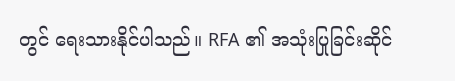တွင် ရေးသားနိုင်ပါသည်။ RFA ၏ အသုံးပြုခြင်းဆိုင်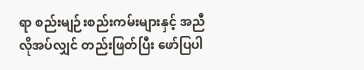ရာ စည်းမျဉ်းစည်းကမ်းများနှင့် အညီ လိုအပ်လျှင် တည်းဖြတ်ပြီး ဖော်ပြပါ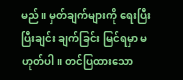မည်။ မှတ်ချက်များကို ရေးပြီးပြီးချင်း ချက်ခြင်း မြင်ရမှာ မဟုတ်ပါ။ တင်ပြထားသော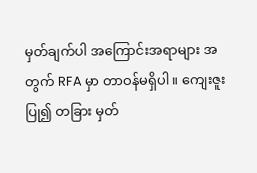မှတ်ချက်ပါ အကြောင်းအရာများ အတွက် RFA မှာ တာဝန်မရှိပါ။ ကျေးဇူးပြု၍ တခြား မှတ်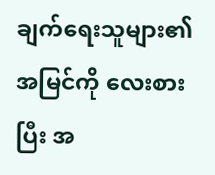ချက်ရေးသူများ၏ အမြင်ကို လေးစားပြီး အ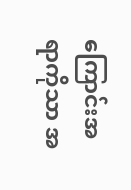ကြောင်းအရာကိုသာ အ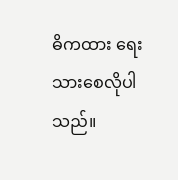ဓိကထား ရေးသားစေလိုပါသည်။